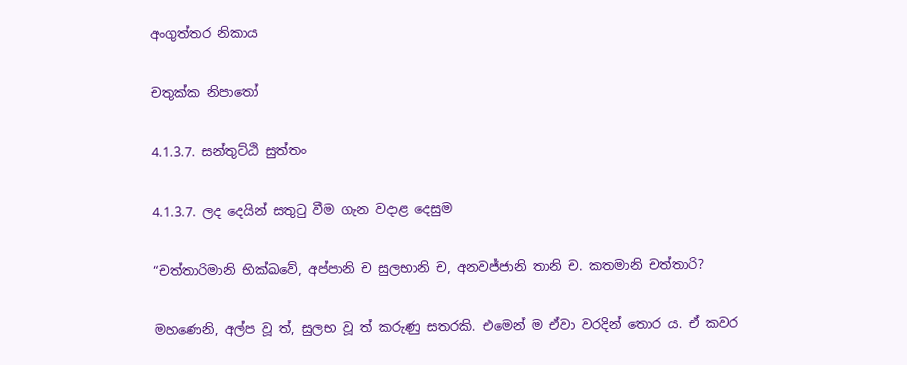අංගුත්තර නිකාය

චතුක්ක නිපාතෝ

4.1.3.7. සන්තුට්ඨි සුත්තං

4.1.3.7. ලද දෙයින් සතුටු වීම ගැන වදාළ දෙසුම

“චත්තාරිමානි භික්ඛවේ, අප්පානි ච සුලභානි ච, අනවජ්ජානි තානි ච. කතමානි චත්තාරි?

මහණෙනි, අල්ප වූ ත්, සුලභ වූ ත් කරුණු සතරකි. එමෙන් ම ඒවා වරදින් තොර ය. ඒ කවර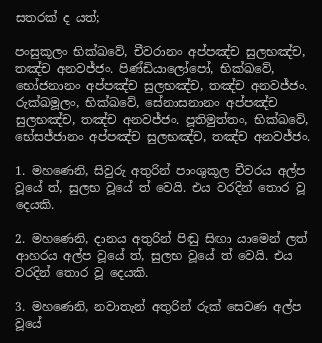සතරක් ද යත්;

පංසුකූලං භික්ඛවේ, චීවරානං අප්පඤ්ච සුලභඤ්ච, තඤ්ච අනවජ්ජං. පිණ්ඩියාලෝපෝ, භික්ඛවේ, භෝජනානං අප්පඤ්ච සුලභඤ්ච, තඤ්ච අනවජ්ජං. රුක්ඛමූලං, භික්ඛවේ, සේනාසනානං අප්පඤ්ච සුලභඤ්ච, තඤ්ච අනවජ්ජං. පූතිමුත්තං, භික්ඛවේ, භේසජ්ජානං අප්පඤ්ච සුලභඤ්ච, තඤ්ච අනවජ්ජං.

1. මහණෙනි, සිවුරු අතුරින් පාංශුකූල චීවරය අල්ප වූයේ ත්, සුලභ වූයේ ත් වෙයි. එය වරදින් තොර වූ දෙයකි.

2. මහණෙනි, දානය අතුරින් පිඬු සිඟා යාමෙන් ලත් ආහරය අල්ප වූයේ ත්, සුලභ වූයේ ත් වෙයි. එය වරදින් තොර වූ දෙයකි.

3. මහණෙනි, නවාතැන් අතුරින් රුක් සෙවණ අල්ප වූයේ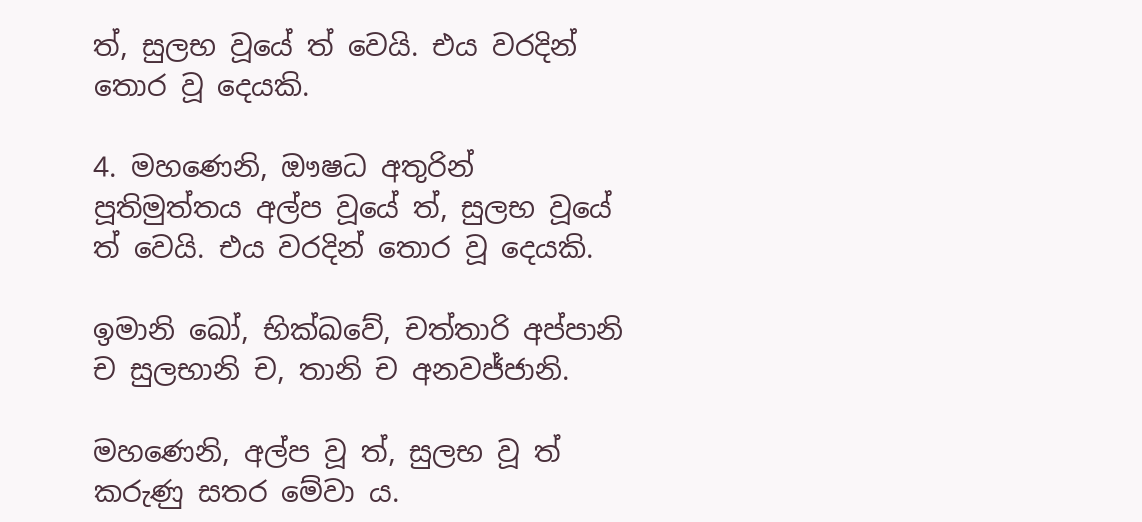ත්, සුලභ වූයේ ත් වෙයි. එය වරදින් තොර වූ දෙයකි.

4. මහණෙනි, ඖෂධ අතුරින් පූතිමුත්තය අල්ප වූයේ ත්, සුලභ වූයේ ත් වෙයි. එය වරදින් තොර වූ දෙයකි.

ඉමානි ඛෝ, භික්ඛවේ, චත්තාරි අප්පානි ච සුලභානි ච, තානි ච අනවජ්ජානි.

මහණෙනි, අල්ප වූ ත්, සුලභ වූ ත් කරුණු සතර මේවා ය.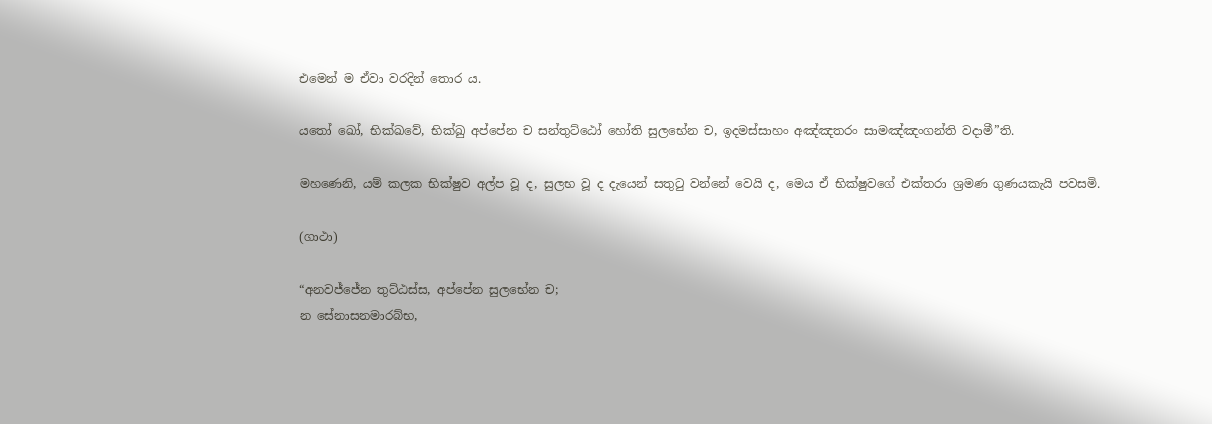එමෙන් ම ඒවා වරදින් තොර ය.

යතෝ ඛෝ, භික්ඛවේ, භික්ඛු අප්පේන ච සන්තුට්ඨෝ හෝති සුලභේන ච, ඉදමස්සාහං අඤ්ඤතරං සාමඤ්ඤංගන්ති වදාමී”ති.

මහණෙනි, යම් කලක භික්ෂුව අල්ප වූ ද, සුලභ වූ ද දැයෙන් සතුටු වන්නේ වෙයි ද, මෙය ඒ භික්ෂුවගේ එක්තරා ශ්‍රමණ ගුණයකැයි පවසමි.

(ගාථා)

“අනවජ්ජේන තුට්ඨස්ස, අප්පේන සුලභේන ච;
න සේනාසනමාරබ්භ,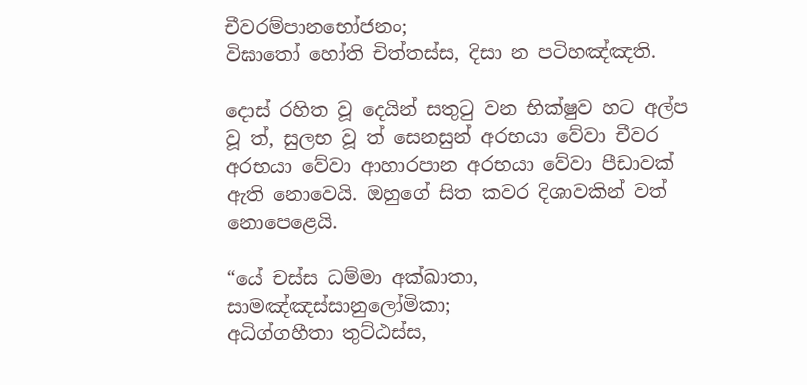චීවරම්පානභෝජනං;
විඝාතෝ හෝති චිත්තස්ස, දිසා න පටිහඤ්ඤති.

දොස් රහිත වූ දෙයින් සතුටු වන භික්ෂුව හට අල්ප වූ ත්, සුලභ වූ ත් සෙනසුන් අරභයා වේවා චීවර අරභයා වේවා ආහාරපාන අරභයා වේවා පීඩාවක් ඇති නොවෙයි. ඔහුගේ සිත කවර දිශාවකින් වත් නොපෙළෙයි.

“යේ චස්ස ධම්මා අක්ඛාතා, සාමඤ්ඤස්සානුලෝමිකා;
අධිග්ගහීතා තුට්ඨස්ස,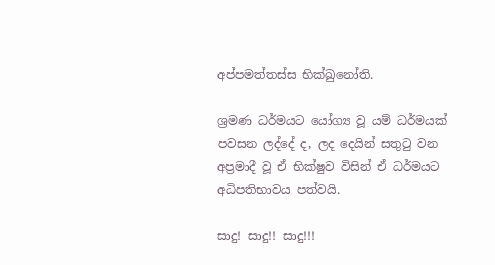අප්පමත්තස්ස භික්ඛුනෝති.

ශ්‍රමණ ධර්මයට යෝග්‍ය වූ යම් ධර්මයක් පවසන ලද්දේ ද, ලද දෙයින් සතුටු වන අප්‍රමාදී වූ ඒ භික්ෂුව විසින් ඒ ධර්මයට අධිපතිභාවය පත්වයි.

සාදු! සාදු!! සාදු!!!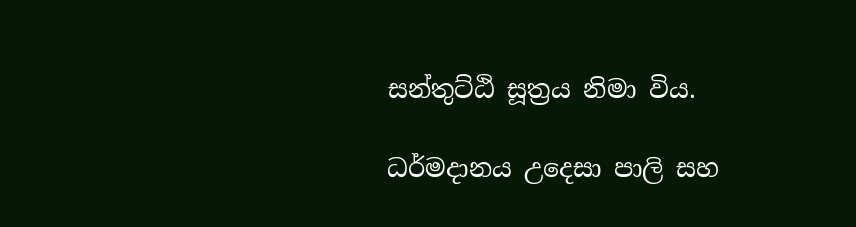සන්තුට්ඨි සූත්‍රය නිමා විය.

ධර්මදානය උදෙසා පාලි සහ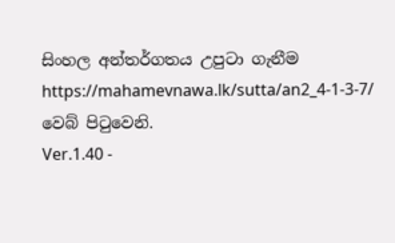සිංහල අන්තර්ගතය උපුටා ගැනීම https://mahamevnawa.lk/sutta/an2_4-1-3-7/ වෙබ් පිටුවෙනි.
Ver.1.40 -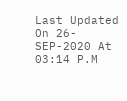Last Updated On 26-SEP-2020 At 03:14 P.M